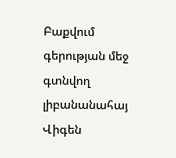Բաքվում գերության մեջ գտնվող լիբանանահայ Վիգեն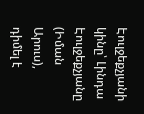Էուլջեքչյանի կինը՝ Լինդա Էուլջեքչյանը (Իման Արուս), դիմել է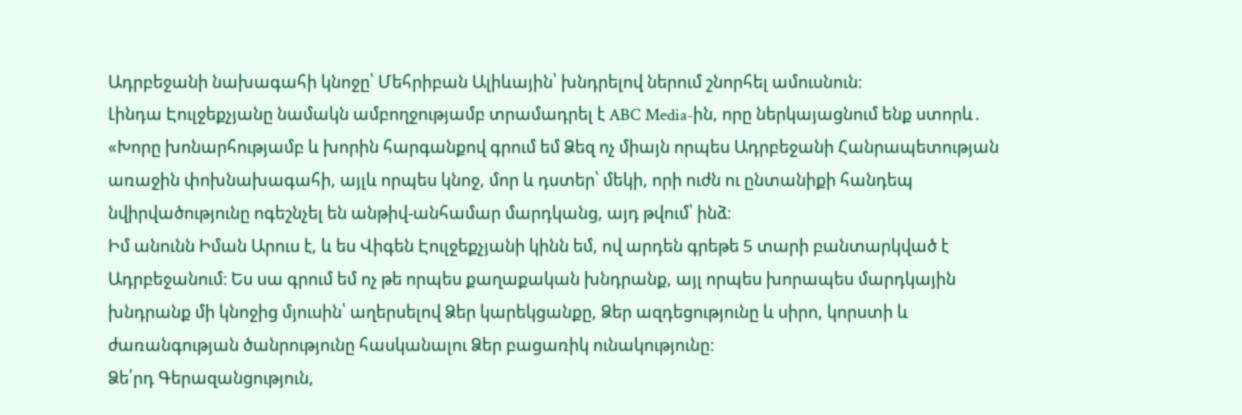Ադրբեջանի նախագահի կնոջը՝ Մեհրիբան Ալիևային՝ խնդրելով ներում շնորհել ամուսնուն։
Լինդա Էուլջեքչյանը նամակն ամբողջությամբ տրամադրել է ABC Media-ին, որը ներկայացնում ենք ստորև․
«Խորը խոնարհությամբ և խորին հարգանքով գրում եմ Ձեզ ոչ միայն որպես Ադրբեջանի Հանրապետության առաջին փոխնախագահի, այլև որպես կնոջ, մոր և դստեր՝ մեկի, որի ուժն ու ընտանիքի հանդեպ նվիրվածությունը ոգեշնչել են անթիվ-անհամար մարդկանց, այդ թվում՝ ինձ։
Իմ անունն Իման Արուս է, և ես Վիգեն Էուլջեքչյանի կինն եմ, ով արդեն գրեթե 5 տարի բանտարկված է Ադրբեջանում։ Ես սա գրում եմ ոչ թե որպես քաղաքական խնդրանք, այլ որպես խորապես մարդկային խնդրանք մի կնոջից մյուսին՝ աղերսելով Ձեր կարեկցանքը, Ձեր ազդեցությունը և սիրո, կորստի և ժառանգության ծանրությունը հասկանալու Ձեր բացառիկ ունակությունը։
Ձե՛րդ Գերազանցություն,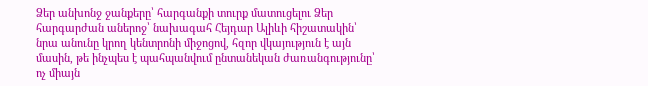Ձեր անխոնջ ջանքերը՝ հարգանքի տուրք մատուցելու Ձեր հարգարժան աներոջ՝ նախագահ Հեյդար Ալիևի հիշատակին՝ նրա անունը կրող կենտրոնի միջոցով, հզոր վկայություն է այն մասին, թե ինչպես է պահպանվում ընտանեկան ժառանգությունը՝ ոչ միայն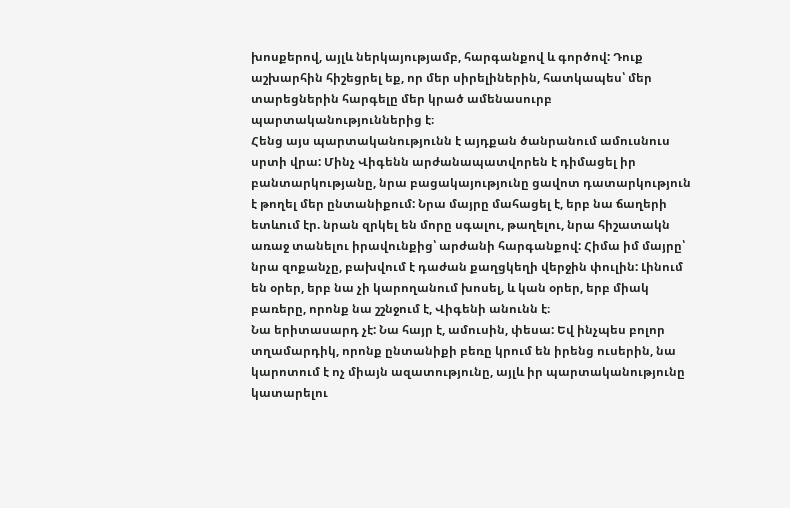խոսքերով, այլև ներկայությամբ, հարգանքով և գործով: Դուք աշխարհին հիշեցրել եք, որ մեր սիրելիներին, հատկապես՝ մեր տարեցներին հարգելը մեր կրած ամենասուրբ պարտականություններից է։
Հենց այս պարտականությունն է այդքան ծանրանում ամուսնուս սրտի վրա: Մինչ Վիգենն արժանապատվորեն է դիմացել իր բանտարկությանը, նրա բացակայությունը ցավոտ դատարկություն է թողել մեր ընտանիքում: Նրա մայրը մահացել է, երբ նա ճաղերի ետևում էր. նրան զրկել են մորը սգալու, թաղելու, նրա հիշատակն առաջ տանելու իրավունքից՝ արժանի հարգանքով: Հիմա իմ մայրը՝ նրա զոքանչը, բախվում է դաժան քաղցկեղի վերջին փուլին: Լինում են օրեր, երբ նա չի կարողանում խոսել, և կան օրեր, երբ միակ բառերը, որոնք նա շշնջում է, Վիգենի անունն է։
Նա երիտասարդ չէ: Նա հայր է, ամուսին, փեսա: Եվ ինչպես բոլոր տղամարդիկ, որոնք ընտանիքի բեռը կրում են իրենց ուսերին, նա կարոտում է ոչ միայն ազատությունը, այլև իր պարտականությունը կատարելու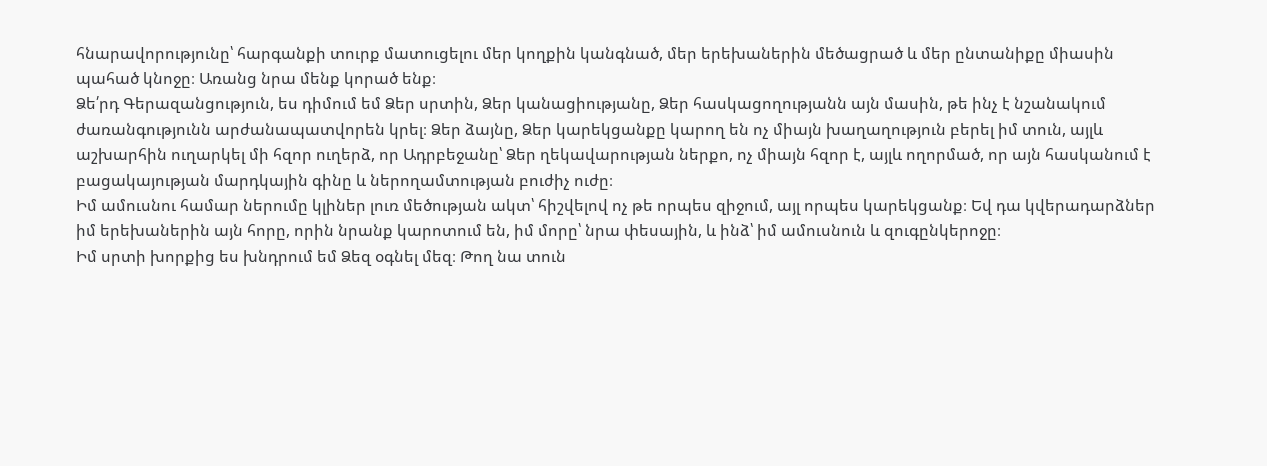հնարավորությունը՝ հարգանքի տուրք մատուցելու մեր կողքին կանգնած, մեր երեխաներին մեծացրած և մեր ընտանիքը միասին պահած կնոջը։ Առանց նրա մենք կորած ենք։
Ձե՛րդ Գերազանցություն, ես դիմում եմ Ձեր սրտին, Ձեր կանացիությանը, Ձեր հասկացողությանն այն մասին, թե ինչ է նշանակում ժառանգությունն արժանապատվորեն կրել։ Ձեր ձայնը, Ձեր կարեկցանքը կարող են ոչ միայն խաղաղություն բերել իմ տուն, այլև աշխարհին ուղարկել մի հզոր ուղերձ, որ Ադրբեջանը՝ Ձեր ղեկավարության ներքո, ոչ միայն հզոր է, այլև ողորմած, որ այն հասկանում է բացակայության մարդկային գինը և ներողամտության բուժիչ ուժը։
Իմ ամուսնու համար ներումը կլիներ լուռ մեծության ակտ՝ հիշվելով ոչ թե որպես զիջում, այլ որպես կարեկցանք։ Եվ դա կվերադարձներ իմ երեխաներին այն հորը, որին նրանք կարոտում են, իմ մորը՝ նրա փեսային, և ինձ՝ իմ ամուսնուն և զուգընկերոջը։
Իմ սրտի խորքից ես խնդրում եմ Ձեզ օգնել մեզ։ Թող նա տուն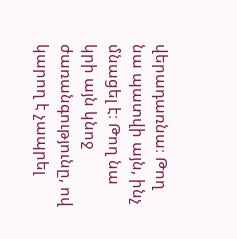վերադառնա։ Թող նա պատվի այն, ինչ մնացել է։ Թող նա կրի այն կնոջ ժառանգությունը, ով կարող է չապրել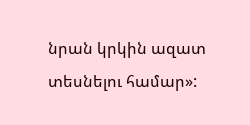նրան կրկին ազատ տեսնելու համար»: